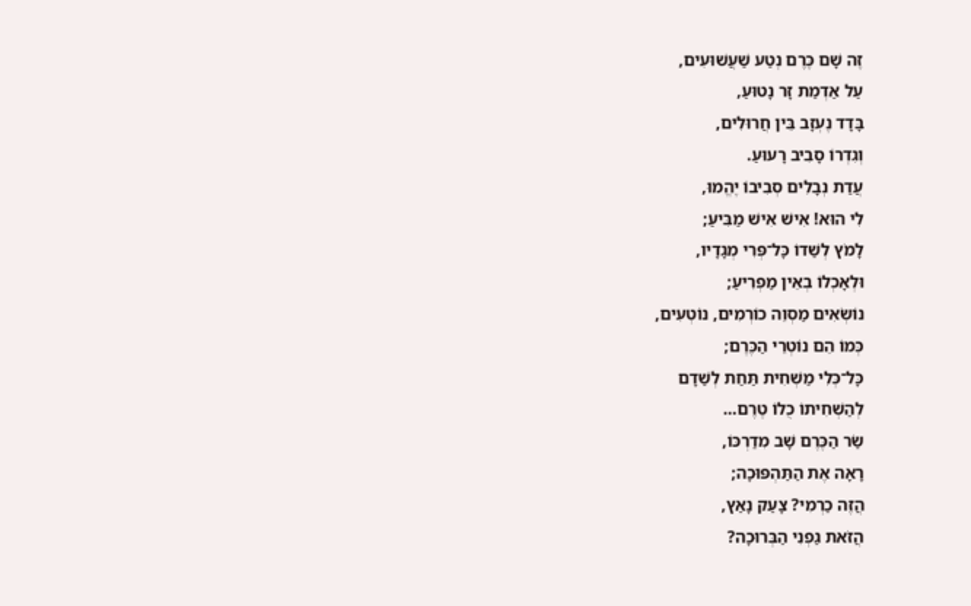זֶה שָׁם כֶּרֶם נְטַע שַׁעֲשׁוּעִים,
עַל אַדְמַת זָר נָטוּעַ,
בָּדָד נֶעְזָב בֵּין חֲרוּלִים,
וְגִדְרוֹ סָבִיב רָעוּעַ.
עֲדַת נְבָלִים סְבִיבוֹ יֶהֱמוּ,
לִי הוּא! אִישׁ אִישׁ מַבִּיעַ;
לָמֹץ לְשַׁדוֹ כָּל־פְּרִי מְגָדָיו,
וּלְאָכְלוֹ בְאֵין מַפְרִיעַ;
נוֹשְׂאִים מַסְוֵה כוֹרְמִים, נוֹטְעִים,
כְּמוֹ הֵם נוֹטְרֵי הַכֶּרֶם;
כָּל־כְּלִי מַשְׁחִית תַּחַת לְשַׁדָם
לְהַשְׁחִיתוֹ כֻלוֹ טֶרֶם…
שַׂר הַכֶּרֶם שָׁב מִדַרְכּוֹ,
רָאָה אֶת הַתַּהְפּוּכָה;
הֲזֶה כַרְמִי? צָעַק נָאַץ,
הֲזֹאת גַפְנִי הַבְּרוּכָה?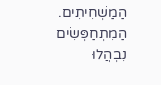הַמַשְׁחִיתִים. הַמִתְחַפְּשִׂים
נִבְהֲלוּ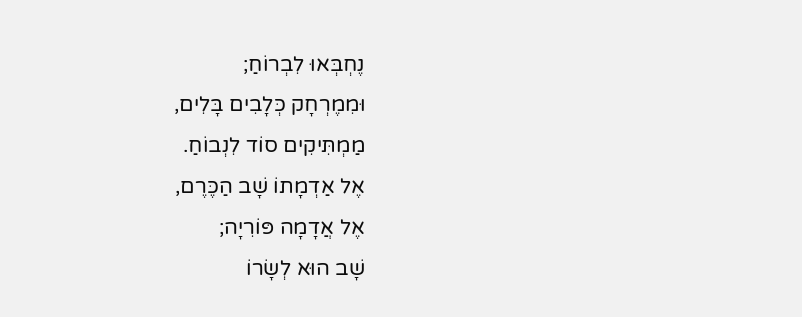נֶחְבְּאוּ לִבְרוֹחַ;
וּמִמֶרְחָק כְּלָבִים בָּלִים,
מַמְתִּיקִים סוֹד לִנְבוֹחַ.
אֶל אַדְמָתוֹ שָׁב הַכֶּרֶם,
אֶל אֲדָמָה פּוֹרִיָה;
שָׁב הוּא לְשָׂרוֹ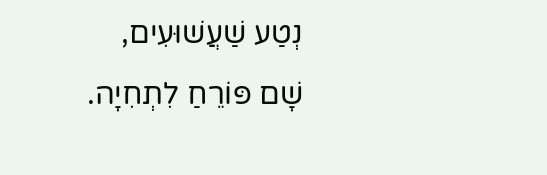נְטַע שַׁעֲשׁוּעִים,
שָׁם פּוֹרֵחַ לִתְחִיָה.